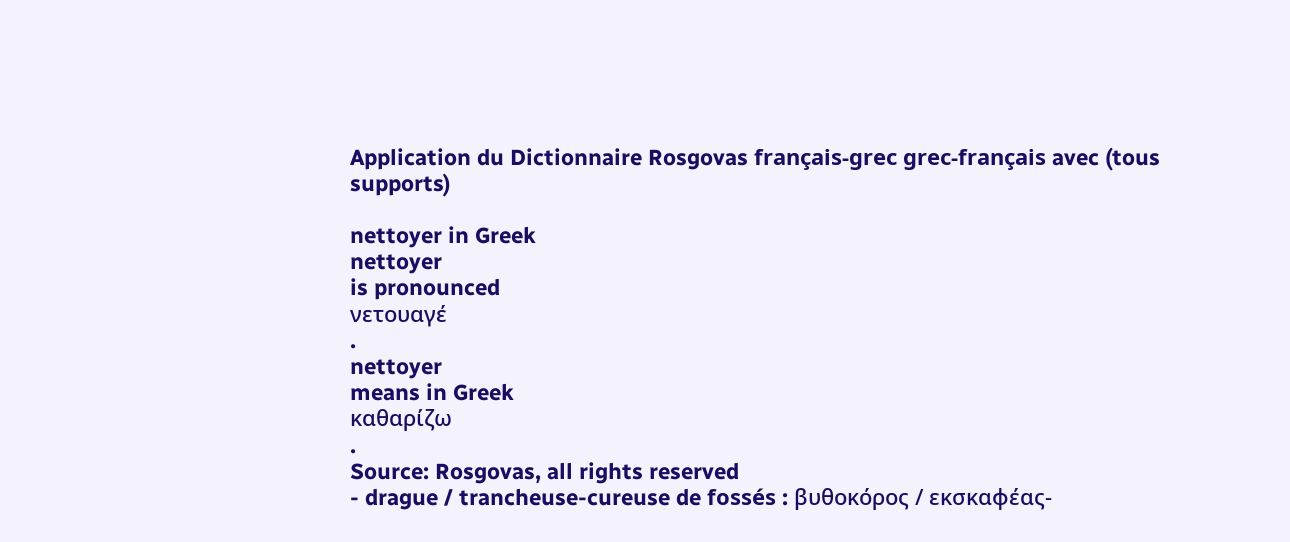Application du Dictionnaire Rosgovas français-grec grec-français avec (tous supports)

nettoyer in Greek
nettoyer
is pronounced
νετουαγέ
.
nettoyer
means in Greek
καθαρίζω
.
Source: Rosgovas, all rights reserved
- drague / trancheuse-cureuse de fossés : βυθοκόρος / εκσκαφέας-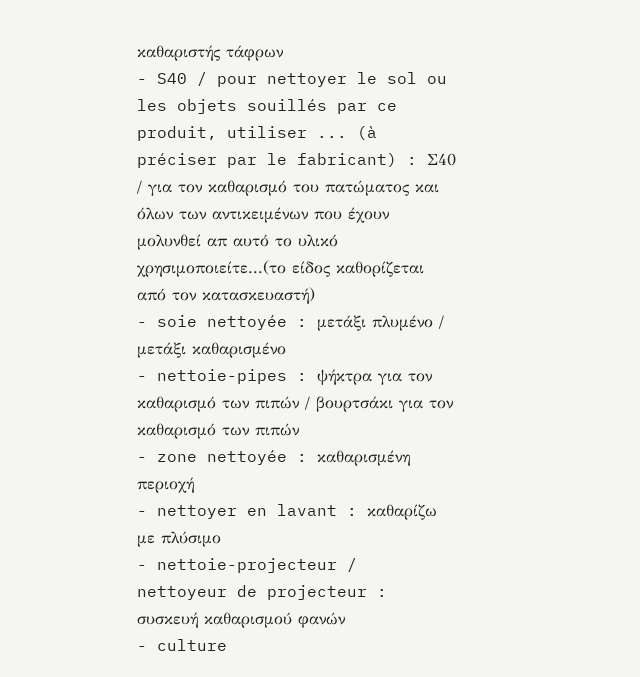καθαριστής τάφρων
- S40 / pour nettoyer le sol ou les objets souillés par ce produit, utiliser ... (à préciser par le fabricant) : Σ40 / για τον καθαρισμό του πατώματος και όλων των αντικειμένων που έχουν μολυνθεί απ αυτό το υλικό χρησιμοποιείτε...(το είδος καθορίζεται από τον κατασκευαστή)
- soie nettoyée : μετάξι πλυμένο / μετάξι καθαρισμένο
- nettoie-pipes : ψήκτρα για τον καθαρισμό των πιπών / βουρτσάκι για τον καθαρισμό των πιπών
- zone nettoyée : καθαρισμένη περιοχή
- nettoyer en lavant : καθαρίζω με πλύσιμο
- nettoie-projecteur / nettoyeur de projecteur : συσκευή καθαρισμού φανών
- culture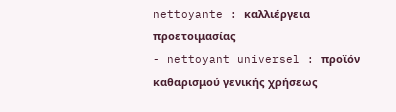nettoyante : καλλιέργεια προετοιμασίας
- nettoyant universel : προϊόν καθαρισμού γενικής χρήσεως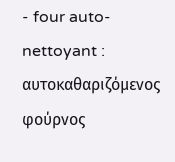- four auto-nettoyant : αυτοκαθαριζόμενος φούρνος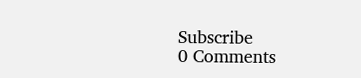Subscribe
0 Comments